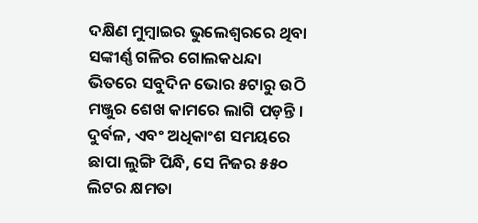ଦକ୍ଷିଣ ମୁମ୍ବାଇର ଭୁଲେଶ୍ୱରରେ ଥିବା ସଙ୍କୀର୍ଣ୍ଣ ଗଳିର ଗୋଲକଧନ୍ଦା ଭିତରେ ସବୁଦିନ ଭୋର ୫ଟାରୁ ଉଠି ମଞ୍ଜୁର ଶେଖ କାମରେ ଲାଗି ପଡ଼ନ୍ତି । ଦୁର୍ବଳ, ଏବଂ ଅଧିକାଂଶ ସମୟରେ ଛାପା ଲୁଙ୍ଗି ପିନ୍ଧି, ସେ ନିଜର ୫୫୦ ଲିଟର କ୍ଷମତା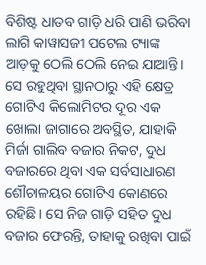ବିଶିଷ୍ଟ ଧାତବ ଗାଡ଼ି ଧରି ପାଣି ଭରିବା ଲାଗି କାୱାସଜୀ ପଟେଲ ଟ୍ୟାଙ୍କ ଆଡ଼କୁ ଠେଲି ଠେଲି ନେଇ ଯାଆନ୍ତି। ସେ ରହୁଥିବା ସ୍ଥାନଠାରୁ ଏହି କ୍ଷେତ୍ର ଗୋଟିଏ କିଲୋମିଟର ଦୂର ଏକ ଖୋଲା ଜାଗାରେ ଅବସ୍ଥିତ, ଯାହାକି ମିର୍ଜା ଗାଲିବ ବଜାର ନିକଟ, ଦୁଧ ବଜାରରେ ଥିବା ଏକ ସର୍ବସାଧାରଣ ଶୌଚାଳୟର ଗୋଟିଏ କୋଣରେ ରହିଛି। ସେ ନିଜ ଗାଡ଼ି ସହିତ ଦୁଧ ବଜାର ଫେରନ୍ତି, ତାହାକୁ ରଖିବା ପାଇଁ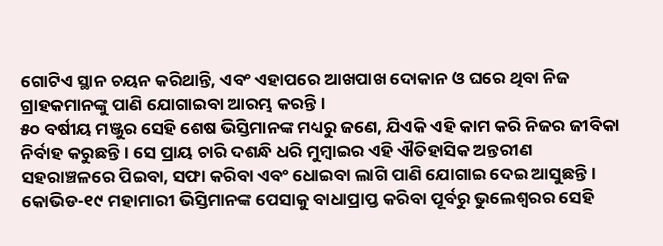ଗୋଟିଏ ସ୍ଥାନ ଚୟନ କରିଥାନ୍ତି, ଏବଂ ଏହାପରେ ଆଖପାଖ ଦୋକାନ ଓ ଘରେ ଥିବା ନିଜ ଗ୍ରାହକମାନଙ୍କୁ ପାଣି ଯୋଗାଇବା ଆରମ୍ଭ କରନ୍ତି।
୫୦ ବର୍ଷୀୟ ମଞ୍ଜୁର ସେହି ଶେଷ ଭିସ୍ତିମାନଙ୍କ ମଧ୍ୟରୁ ଜଣେ, ଯିଏକି ଏହି କାମ କରି ନିଜର ଜୀବିକା ନିର୍ବାହ କରୁଛନ୍ତି। ସେ ପ୍ରାୟ ଚାରି ଦଶନ୍ଧି ଧରି ମୁମ୍ବାଇର ଏହି ଐତିହାସିକ ଅନ୍ତରୀଣ ସହରାଞ୍ଚଳରେ ପିଇବା, ସଫା କରିବା ଏବଂ ଧୋଇବା ଲାଗି ପାଣି ଯୋଗାଇ ଦେଇ ଆସୁଛନ୍ତି। କୋଭିଡ-୧୯ ମହାମାରୀ ଭିସ୍ତିମାନଙ୍କ ପେସାକୁ ବାଧାପ୍ରାପ୍ତ କରିବା ପୂର୍ବରୁ ଭୁଲେଶ୍ୱରର ସେହି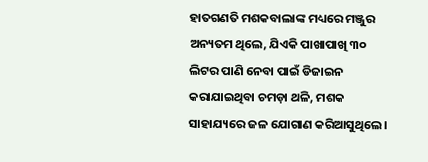ହାତଗଣତି ମଶକବାଲାଙ୍କ ମଧ୍ୟରେ ମଞ୍ଜୁର ଅନ୍ୟତମ ଥିଲେ, ଯିଏକି ପାଖାପାଖି ୩୦ ଲିଟର ପାଣି ନେବା ପାଇଁ ଡିଜାଇନ କରାଯାଇଥିବା ଚମଡ଼ା ଥଳି, ମଶକ ସାହାଯ୍ୟରେ ଜଳ ଯୋଗାଣ କରିଆସୁଥିଲେ।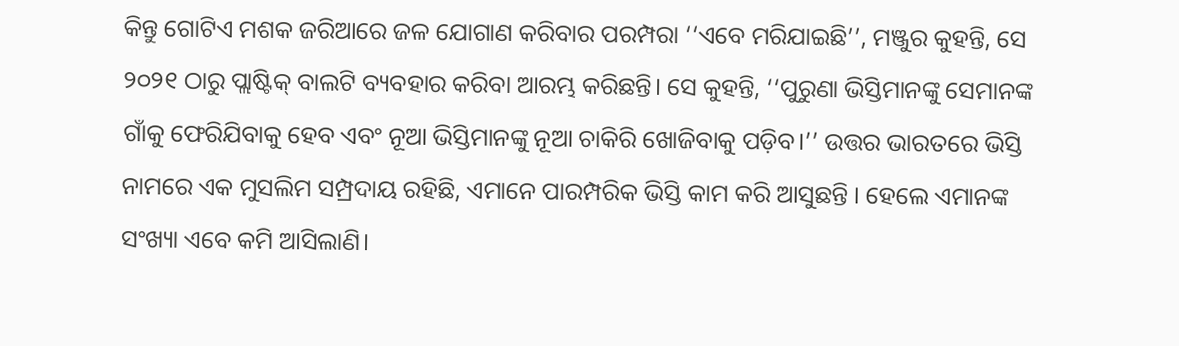କିନ୍ତୁ ଗୋଟିଏ ମଶକ ଜରିଆରେ ଜଳ ଯୋଗାଣ କରିବାର ପରମ୍ପରା ‘‘ଏବେ ମରିଯାଇଛି’’, ମଞ୍ଜୁର କୁହନ୍ତି, ସେ ୨୦୨୧ ଠାରୁ ପ୍ଲାଷ୍ଟିକ୍ ବାଲଟି ବ୍ୟବହାର କରିବା ଆରମ୍ଭ କରିଛନ୍ତି। ସେ କୁହନ୍ତି, ‘‘ପୁରୁଣା ଭିସ୍ତିମାନଙ୍କୁ ସେମାନଙ୍କ ଗାଁକୁ ଫେରିଯିବାକୁ ହେବ ଏବଂ ନୂଆ ଭିସ୍ତିମାନଙ୍କୁ ନୂଆ ଚାକିରି ଖୋଜିବାକୁ ପଡ଼ିବ।’’ ଉତ୍ତର ଭାରତରେ ଭିସ୍ତି ନାମରେ ଏକ ମୁସଲିମ ସମ୍ପ୍ରଦାୟ ରହିଛି, ଏମାନେ ପାରମ୍ପରିକ ଭିସ୍ତି କାମ କରି ଆସୁଛନ୍ତି । ହେଲେ ଏମାନଙ୍କ ସଂଖ୍ୟା ଏବେ କମି ଆସିଲାଣି।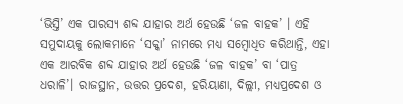‘ଭିସ୍ତି’ ଏକ ପାରସ୍ୟ ଶବ୍ଦ ଯାହାର ଅର୍ଥ ହେଉଛି ‘ଜଳ ବାହକ’ । ଏହି ସମୁଦାୟକୁ ଲୋକମାନେ ‘ସକ୍କା’ ନାମରେ ମଧ୍ୟ ସମ୍ବୋଧିତ କରିଥାନ୍ତି, ଏହା ଏକ ଆରବିକ ଶବ୍ଦ ଯାହାର ଅର୍ଥ ହେଉଛି ‘ଜଳ ବାହକ’ ବା ‘ପାତ୍ର ଧରାଳି’। ରାଜସ୍ଥାନ, ଉତ୍ତର ପ୍ରଦେଶ, ହରିୟାଣା, ଦିଲ୍ଲୀ, ମଧ୍ୟପ୍ରଦେଶ ଓ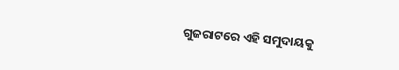ଗୁଜରାଟରେ ଏହି ସମୁଦାୟକୁ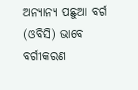ଅନ୍ୟାନ୍ୟ ପଛୁଆ ବର୍ଗ (ଓବିସି) ଭାବେ ବର୍ଗୀକରଣ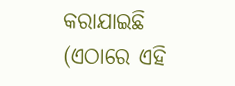କରାଯାଇଛି (ଏଠାରେ ଏହି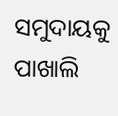ସମୁଦାୟକୁ ପାଖାଲି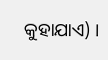କୁହାଯାଏ) ।